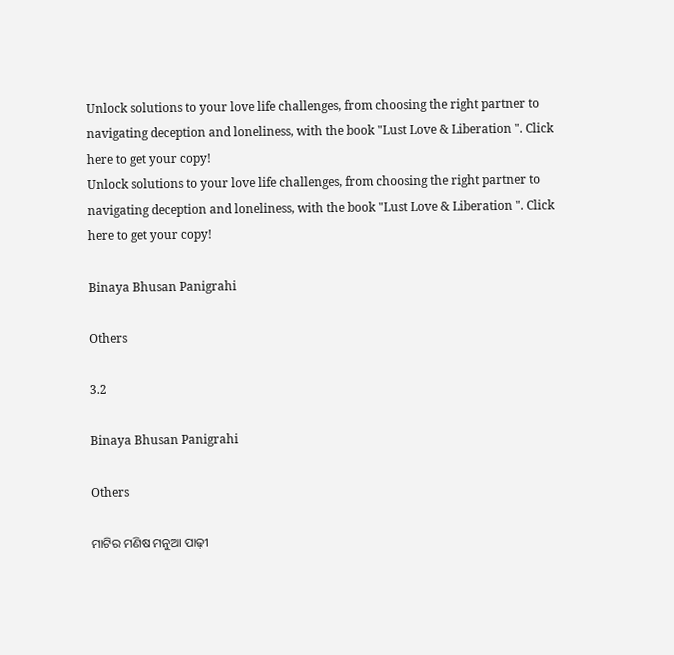Unlock solutions to your love life challenges, from choosing the right partner to navigating deception and loneliness, with the book "Lust Love & Liberation ". Click here to get your copy!
Unlock solutions to your love life challenges, from choosing the right partner to navigating deception and loneliness, with the book "Lust Love & Liberation ". Click here to get your copy!

Binaya Bhusan Panigrahi

Others

3.2

Binaya Bhusan Panigrahi

Others

ମାଟିର ମଣିଷ ମନୁଆ ପାଢ଼ୀ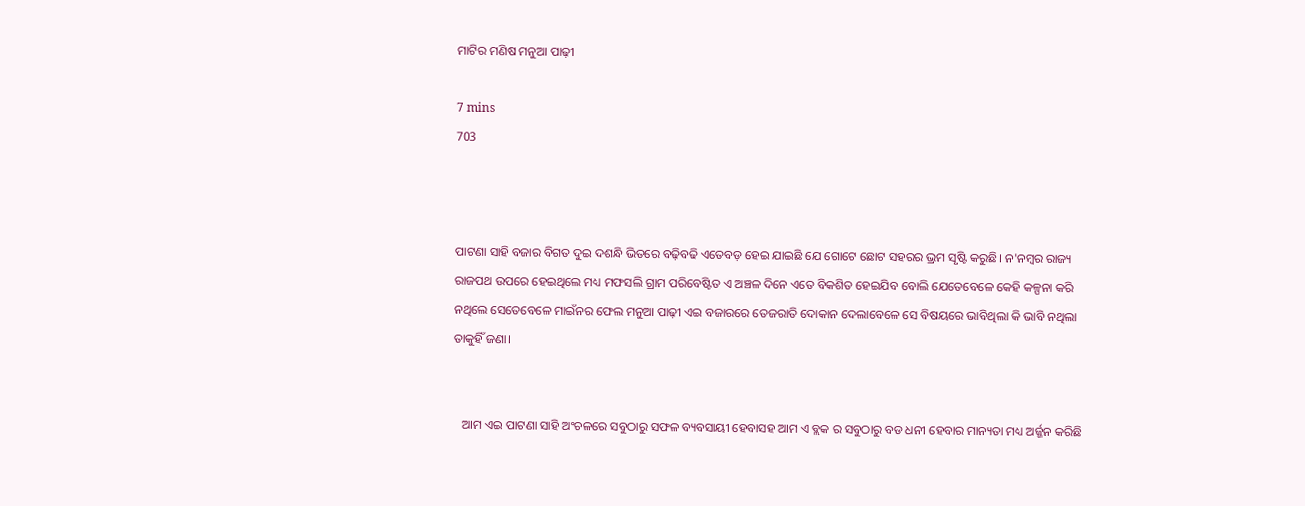ମାଟିର ମଣିଷ ମନୁଆ ପାଢ଼ୀ

7 mins
703



ପାଟଣା ସାହି ବଜାର ବିଗତ ଦୁଇ ଦଶନ୍ଧି ଭିତରେ ବଢ଼ିବଢି ଏତେବଡ଼ ହେଇ ଯାଇଛି ଯେ ଗୋଟେ ଛୋଟ ସହରର ଭ୍ରମ ସୃଷ୍ଟି କରୁଛି। ନ'ନମ୍ବର ରାଜ୍ୟ ରାଜପଥ ଉପରେ ହେଇଥିଲେ ମଧ୍ୟ ମଫସଲି ଗ୍ରାମ ପରିବେଷ୍ଟିତ ଏ ଅଞ୍ଚଳ ଦିନେ ଏତେ ବିକଶିତ ହେଇଯିବ ବୋଲି ଯେତେବେଳେ କେହି କଳ୍ପନା କରି ନଥିଲେ ସେତେବେଳେ ମାଇଁନର ଫେଲ ମନୁଆ ପାଢ଼ୀ ଏଇ ବଜାରରେ ତେଜରାତି ଦୋକାନ ଦେଲାବେଳେ ସେ ବିଷୟରେ ଭାବିଥିଲା କି ଭାବି ନଥିଲା ତାକୁହିଁ ଜଣା।


   ଆମ ଏଇ ପାଟଣା ସାହି ଅଂଚଳରେ ସବୁଠାରୁ ସଫଳ ବ୍ୟବସାୟୀ ହେବାସହ ଆମ ଏ ବ୍ଲକ ର ସବୁଠାରୁ ବଡ ଧନୀ ହେବାର ମାନ୍ୟତା ମଧ୍ୟ ଅର୍ଜ୍ଜନ କରିଛି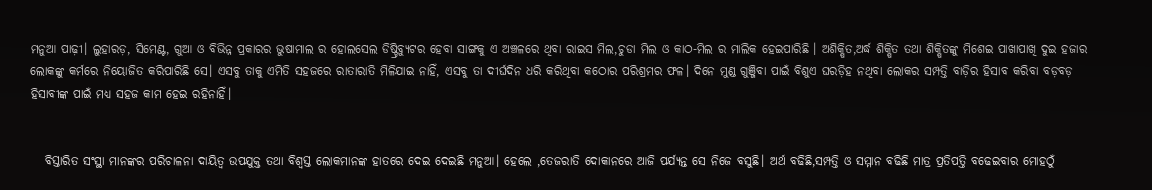ମନୁଆ ପାଢ଼ୀ। ଲୁହାରଡ଼, ସିମେଣ୍ଟ, ଗୁଆ ଓ ବିଭିନ୍ନ ପ୍ରକାରର ଭୁଷାମାଲ ର ହୋଲସେଲ ଡିଷ୍ଟ୍ରିବ୍ୟୁଟର ହେବା ସାଙ୍ଗକୁ ଏ ଅଞ୍ଚଳରେ ଥିବା ରାଇସ ମିଲ,ଚୁଡା ମିଲ ଓ କାଠ-ମିଲ ର ମାଲିକ ହେଇପାରିଛି । ଅଶିକ୍ଷିତ,ଅର୍ଦ୍ଧ ଶିକ୍ଷିତ ତଥା ଶିକ୍ଷିତଙ୍କୁ ମିଶେଇ ପାଖାପାଖି ଦୁଇ ହଜାର ଲୋକଙ୍କୁ କର୍ମରେ ନିୟୋଜିତ କରିପାରିଛି ସେ। ଏସବୁ ତାକୁ ଏମିତି ସହଜରେ ରାତାରାତି ମିଳିଯାଇ ନାହିଁ, ଏସବୁ ତା ଦୀର୍ଘଦିନ ଧରି କରିଥିବା କଠୋର ପରିଶ୍ରମର ଫଳ। ଦିନେ ମୁଣ୍ଡ ଗୁଞ୍ଜିବା ପାଇଁ ବିଶୁଏ ଘରଡ଼ିହ ନଥିବା ଲୋକର ସମ୍ପତ୍ତି ବାଡ଼ିର ହିସାବ କରିବା ବଡ଼ବଡ଼ ହିସାବୀଙ୍କ ପାଇଁ ମଧ୍ୟ ସହଜ କାମ ହେଇ ରହିନାହିଁ।


   ବିସ୍ତାରିତ ସଂସ୍ଥା ମାନଙ୍କର ପରିଚାଳନା ଦାୟିତ୍ଵ ଉପଯୁକ୍ତ ତଥା ବିଶ୍ୱସ୍ତ ଲୋକମାନଙ୍କ ହାତରେ ଦେଇ ଦେଇଛି ମନୁଆ। ହେଲେ ,ତେଜରାତି ଦୋକାନରେ ଆଜି ପର୍ଯ୍ୟନ୍ତ ସେ ନିଜେ ବସୁଛି। ଅର୍ଥ ବଢିଛି,ସମ୍ପତ୍ତି ଓ ସମ୍ମାନ ବଢିଛି ମାତ୍ର ପ୍ରତିପତ୍ତି ବଢେଇବାର ମୋହଠୁଁ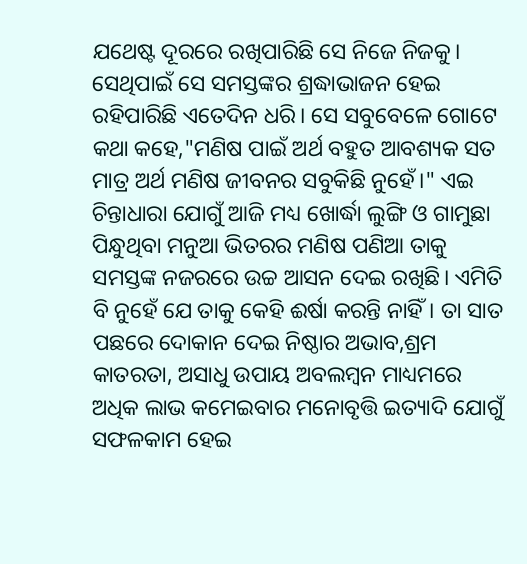ଯଥେଷ୍ଟ ଦୂରରେ ରଖିପାରିଛି ସେ ନିଜେ ନିଜକୁ। ସେଥିପାଇଁ ସେ ସମସ୍ତଙ୍କର ଶ୍ରଦ୍ଧାଭାଜନ ହେଇ ରହିପାରିଛି ଏତେଦିନ ଧରି। ସେ ସବୁବେଳେ ଗୋଟେ କଥା କହେ,"ମଣିଷ ପାଇଁ ଅର୍ଥ ବହୁତ ଆବଶ୍ୟକ ସତ ମାତ୍ର ଅର୍ଥ ମଣିଷ ଜୀବନର ସବୁକିଛି ନୁହେଁ।" ଏଇ ଚିନ୍ତାଧାରା ଯୋଗୁଁ ଆଜି ମଧ୍ୟ ଖୋର୍ଦ୍ଧା ଲୁଙ୍ଗି ଓ ଗାମୁଛା ପିନ୍ଧୁଥିବା ମନୁଆ ଭିତରର ମଣିଷ ପଣିଆ ତାକୁ ସମସ୍ତଙ୍କ ନଜରରେ ଉଚ୍ଚ ଆସନ ଦେଇ ରଖିଛି। ଏମିତି ବି ନୁହେଁ ଯେ ତାକୁ କେହି ଈର୍ଷା କରନ୍ତି ନାହିଁ। ତା ସାତ ପଛରେ ଦୋକାନ ଦେଇ ନିଷ୍ଠାର ଅଭାବ,ଶ୍ରମ କାତରତା, ଅସାଧୁ ଉପାୟ ଅବଲମ୍ବନ ମାଧ୍ୟମରେ ଅଧିକ ଲାଭ କମେଇବାର ମନୋବୃତ୍ତି ଇତ୍ୟାଦି ଯୋଗୁଁ ସଫଳକାମ ହେଇ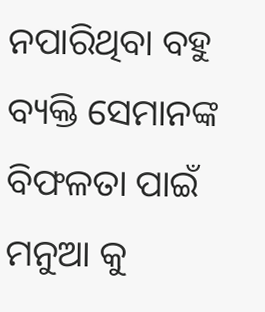ନପାରିଥିବା ବହୁ ବ୍ୟକ୍ତି ସେମାନଙ୍କ ବିଫଳତା ପାଇଁ ମନୁଆ କୁ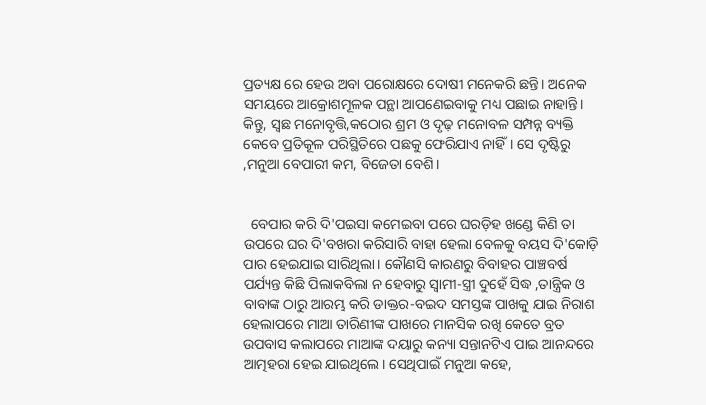ପ୍ରତ୍ୟକ୍ଷ ରେ ହେଉ ଅବା ପରୋକ୍ଷରେ ଦୋଷୀ ମନେକରି ଛନ୍ତି। ଅନେକ ସମୟରେ ଆକ୍ରୋଶମୂଳକ ପନ୍ଥା ଆପଣେଇବାକୁ ମଧ୍ୟ ପଛାଇ ନାହାନ୍ତି। କିନ୍ତୁ, ସ୍ୱଛ ମନୋବୃତ୍ତି,କଠୋର ଶ୍ରମ ଓ ଦୃଢ଼ ମନୋବଳ ସମ୍ପନ୍ନ ବ୍ୟକ୍ତି କେବେ ପ୍ରତିକୂଳ ପରିସ୍ଥିତିରେ ପଛକୁ ଫେରିଯାଏ ନାହିଁ। ସେ ଦୃଷ୍ଟିରୁ ,ମନୁଆ ବେପାରୀ କମ, ବିଜେତା ବେଶି।


  ବେପାର କରି ଦି'ପଇସା କମେଇବା ପରେ ଘରଡ଼ିହ ଖଣ୍ଡେ କିଣି ତା ଉପରେ ଘର ଦି'ବଖରା କରିସାରି ବାହା ହେଲା ବେଳକୁ ବୟସ ଦି'କୋଡ଼ି ପାର ହେଇଯାଇ ସାରିଥିଲା। କୌଣସି କାରଣରୁ ବିବାହର ପାଞ୍ଚବର୍ଷ ପର୍ଯ୍ୟନ୍ତ କିଛି ପିଲାକବିଲା ନ ହେବାରୁ ସ୍ୱାମୀ-ସ୍ତ୍ରୀ ଦୁହେଁ ସିଦ୍ଧ ,ତାନ୍ତ୍ରିକ ଓ ବାବାଙ୍କ ଠାରୁ ଆରମ୍ଭ କରି ଡାକ୍ତର-ବଇଦ ସମସ୍ତଙ୍କ ପାଖକୁ ଯାଇ ନିରାଶ ହେଲାପରେ ମାଆ ତାରିଣୀଙ୍କ ପାଖରେ ମାନସିକ ରଖି କେତେ ବ୍ରତ ଉପବାସ କଲାପରେ ମାଆଙ୍କ ଦୟାରୁ କନ୍ୟା ସନ୍ତାନଟିଏ ପାଇ ଆନନ୍ଦରେ ଆତ୍ମହରା ହେଇ ଯାଇଥିଲେ। ସେଥିପାଇଁ ମନୁଆ କହେ,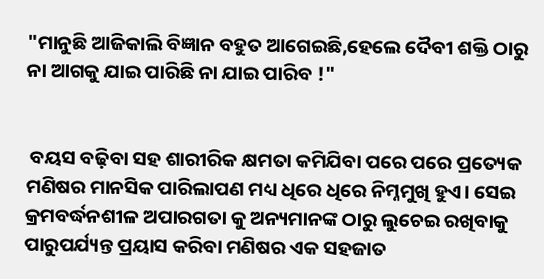"ମାନୁଛି ଆଜିକାଲି ବିଜ୍ଞାନ ବହୁତ ଆଗେଇଛି,ହେଲେ ଦୈବୀ ଶକ୍ତି ଠାରୁ ନା ଆଗକୁ ଯାଇ ପାରିଛି ନା ଯାଇ ପାରିବ !"


 ବୟସ ବଢ଼ିବା ସହ ଶାରୀରିକ କ୍ଷମତା କମିଯିବା ପରେ ପରେ ପ୍ରତ୍ୟେକ ମଣିଷର ମାନସିକ ପାରିଲାପଣ ମଧ୍ୟ ଧିରେ ଧିରେ ନିମ୍ନମୁଖି ହୁଏ। ସେଇ କ୍ରମବର୍ଦ୍ଧନଶୀଳ ଅପାରଗତା କୁ ଅନ୍ୟମାନଙ୍କ ଠାରୁ ଲୁଚେଇ ରଖିବାକୁ ପାରୁପର୍ଯ୍ୟନ୍ତ ପ୍ରୟାସ କରିବା ମଣିଷର ଏକ ସହଜାତ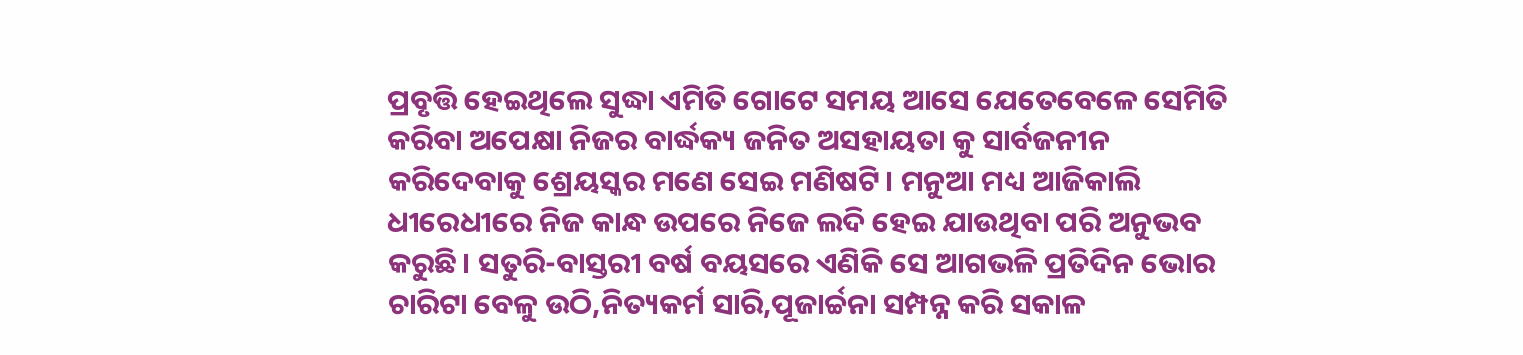ପ୍ରବୃତ୍ତି ହେଇଥିଲେ ସୁଦ୍ଧା ଏମିତି ଗୋଟେ ସମୟ ଆସେ ଯେତେବେଳେ ସେମିତି କରିବା ଅପେକ୍ଷା ନିଜର ବାର୍ଦ୍ଧକ୍ୟ ଜନିତ ଅସହାୟତା କୁ ସାର୍ବଜନୀନ କରିଦେବାକୁ ଶ୍ରେୟସ୍କର ମଣେ ସେଇ ମଣିଷଟି। ମନୁଆ ମଧ୍ୟ ଆଜିକାଲି ଧୀରେଧୀରେ ନିଜ କାନ୍ଧ ଉପରେ ନିଜେ ଲଦି ହେଇ ଯାଉଥିବା ପରି ଅନୁଭବ କରୁଛି। ସତୁରି-ବାସ୍ତରୀ ବର୍ଷ ବୟସରେ ଏଣିକି ସେ ଆଗଭଳି ପ୍ରତିଦିନ ଭୋର ଚାରିଟା ବେଳୁ ଉଠି,ନିତ୍ୟକର୍ମ ସାରି,ପୂଜାର୍ଚ୍ଚନା ସମ୍ପନ୍ନ କରି ସକାଳ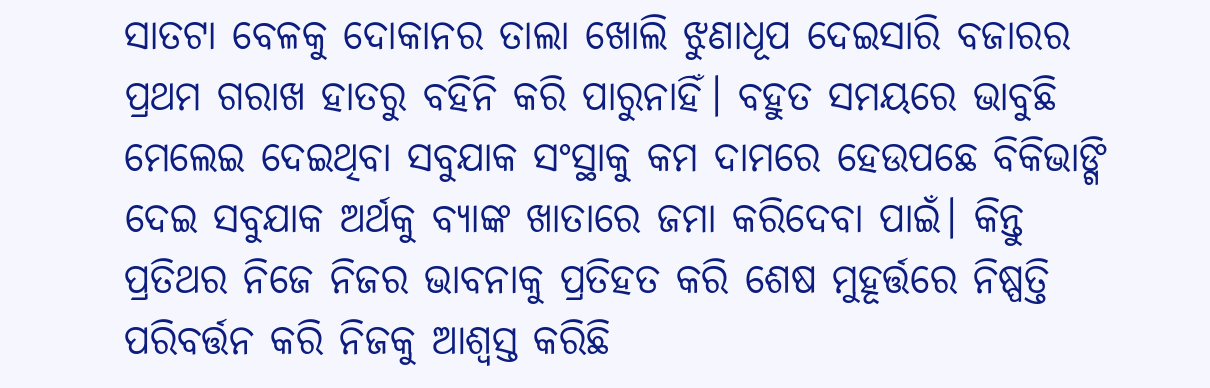ସାତଟା ବେଳକୁ ଦୋକାନର ତାଲା ଖୋଲି ଝୁଣାଧୂପ ଦେଇସାରି ବଜାରର ପ୍ରଥମ ଗରାଖ ହାତରୁ ବହିନି କରି ପାରୁନାହିଁ। ବହୁତ ସମୟରେ ଭାବୁଛି ମେଲେଇ ଦେଇଥିବା ସବୁଯାକ ସଂସ୍ଥାକୁ କମ ଦାମରେ ହେଉପଛେ ବିକିଭାଙ୍ଗି ଦେଇ ସବୁଯାକ ଅର୍ଥକୁ ବ୍ୟାଙ୍କ ଖାତାରେ ଜମା କରିଦେବା ପାଇଁ। କିନ୍ତୁ ପ୍ରତିଥର ନିଜେ ନିଜର ଭାବନାକୁ ପ୍ରତିହତ କରି ଶେଷ ମୁହୂର୍ତ୍ତରେ ନିଷ୍ପତ୍ତି ପରିବର୍ତ୍ତନ କରି ନିଜକୁ ଆଶ୍ଵସ୍ତ କରିଛି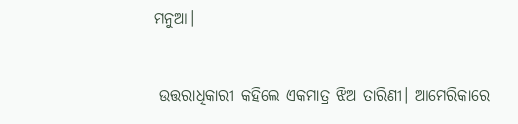ମନୁଆ।


 ଉତ୍ତରାଧିକାରୀ କହିଲେ ଏକମାତ୍ର ଝିଅ ତାରିଣୀ। ଆମେରିକାରେ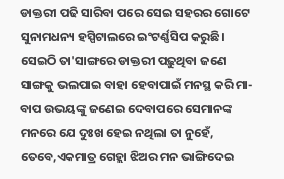ଡାକ୍ତରୀ ପଢି ସାରିବା ପରେ ସେଇ ସହରର ଗୋଟେ ସୁନାମଧନ୍ୟ ହସ୍ପିଟାଲରେ ଇଂଟର୍ଣ୍ଣସିପ କରୁଛି। ସେଇଠି ତା'ସାଙ୍ଗରେ ଡାକ୍ତରୀ ପଢ଼ୁଥିବା ଜଣେ ସାଙ୍ଗକୁ ଭଲପାଇ ବାହା ହେବାପାଇଁ ମନସ୍ଥ କରି ମା-ବାପ ଉଭୟଙ୍କୁ ଜଣେଇ ଦେବାପରେ ସେମାନଙ୍କ ମନରେ ଯେ ଦୁଃଖ ହେଇ ନଥିଲା ତା ନୁହେଁ, ତେବେ,ଏକମାତ୍ର ଗେହ୍ଲା ଝିଅର ମନ ଭାଙ୍ଗିଦେଇ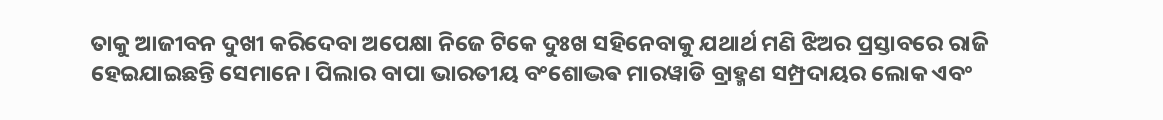ତାକୁ ଆଜୀବନ ଦୁଖୀ କରିଦେବା ଅପେକ୍ଷା ନିଜେ ଟିକେ ଦୁଃଖ ସହିନେବାକୁ ଯଥାର୍ଥ ମଣି ଝିଅର ପ୍ରସ୍ତାବରେ ରାଜି ହେଇଯାଇଛନ୍ତି ସେମାନେ। ପିଲାର ବାପା ଭାରତୀୟ ବଂଶୋଦ୍ଭଵ ମାରୱାଡି ବ୍ରାହ୍ମଣ ସମ୍ପ୍ରଦାୟର ଲୋକ ଏବଂ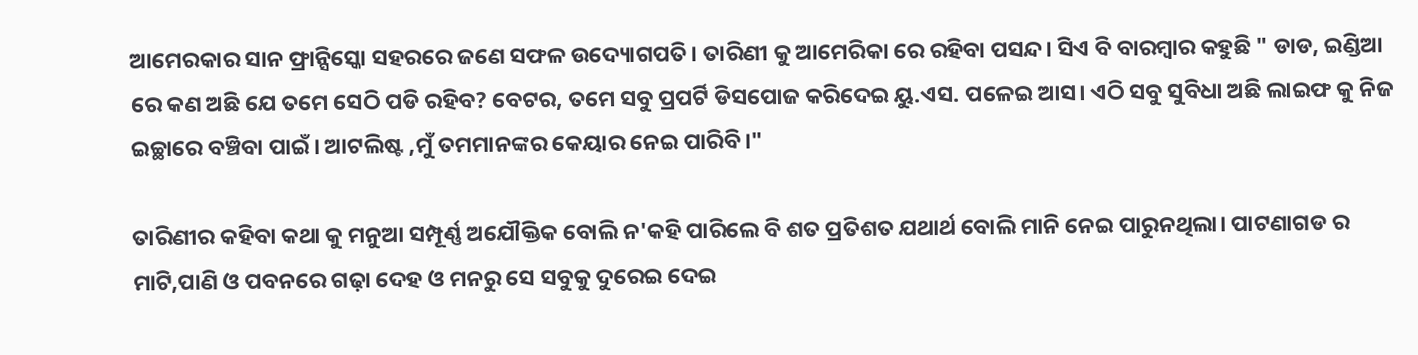ଆମେରକାର ସାନ ଫ୍ରାନ୍ସିସ୍କୋ ସହରରେ ଜଣେ ସଫଳ ଉଦ୍ୟୋଗପତି। ତାରିଣୀ କୁ ଆମେରିକା ରେ ରହିବା ପସନ୍ଦ। ସିଏ ବି ବାରମ୍ବାର କହୁଛି " ଡାଡ, ଇଣ୍ଡିଆ ରେ କଣ ଅଛି ଯେ ତମେ ସେଠି ପଡି ରହିବ? ବେଟର, ତମେ ସବୁ ପ୍ରପର୍ଟି ଡିସପୋଜ କରିଦେଇ ୟୁ.ଏସ. ପଳେଇ ଆସ। ଏଠି ସବୁ ସୁବିଧା ଅଛି ଲାଇଫ କୁ ନିଜ ଇଚ୍ଛାରେ ବଞ୍ଚିବା ପାଇଁ। ଆଟଲିଷ୍ଟ ,ମୁଁ ତମମାନଙ୍କର କେୟାର ନେଇ ପାରିବି।"

ତାରିଣୀର କହିବା କଥା କୁ ମନୁଆ ସମ୍ପୂର୍ଣ୍ଣ ଅଯୌକ୍ତିକ ବୋଲି ନ'କହି ପାରିଲେ ବି ଶତ ପ୍ରତିଶତ ଯଥାର୍ଥ ବୋଲି ମାନି ନେଇ ପାରୁନଥିଲା। ପାଟଣାଗଡ ର ମାଟି,ପାଣି ଓ ପବନରେ ଗଢ଼ା ଦେହ ଓ ମନରୁ ସେ ସବୁକୁ ଦୁରେଇ ଦେଇ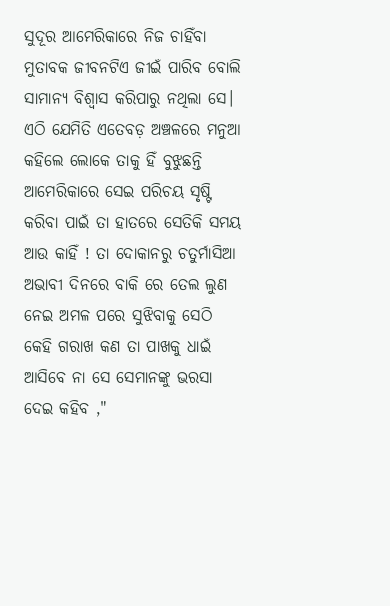ସୁଦୂର ଆମେରିକାରେ ନିଜ ଚାହିଁବା ମୁତାବକ ଜୀବନଟିଏ ଜୀଇଁ ପାରିବ ବୋଲି ସାମାନ୍ୟ ବିଶ୍ୱାସ କରିପାରୁ ନଥିଲା ସେ। ଏଠି ଯେମିତି ଏତେବଡ଼ ଅଞ୍ଚଳରେ ମନୁଆ କହିଲେ ଲୋକେ ତାକୁ ହିଁ ବୁଝୁଛନ୍ତି ଆମେରିକାରେ ସେଇ ପରିଚୟ ସୃଷ୍ଟି କରିବା ପାଇଁ ତା ହାତରେ ସେତିକି ସମୟ ଆଉ କାହିଁ ! ତା ଦୋକାନରୁ ଚତୁର୍ମାସିଆ ଅଭାବୀ ଦିନରେ ବାକି ରେ ତେଲ ଲୁଣ ନେଇ ଅମଳ ପରେ ସୁଝିବାକୁ ସେଠି କେହି ଗରାଖ କଣ ତା ପାଖକୁ ଧାଇଁ ଆସିବେ ନା ସେ ସେମାନଙ୍କୁ ଭରସା ଦେଇ କହିବ ,"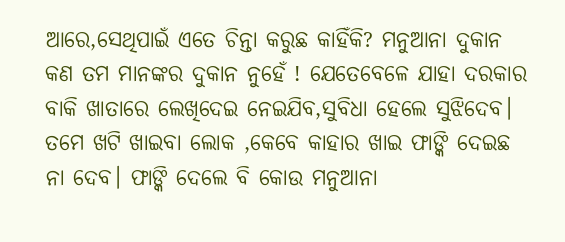ଆରେ,ସେଥିପାଇଁ ଏତେ ଚିନ୍ତା କରୁଛ କାହିଁକି? ମନୁଆନା ଦୁକାନ କଣ ତମ ମାନଙ୍କର ଦୁକାନ ନୁହେଁ ! ଯେତେବେଳେ ଯାହା ଦରକାର ବାକି ଖାତାରେ ଲେଖିଦେଇ ନେଇଯିବ,ସୁବିଧା ହେଲେ ସୁଝିଦେବ। ତମେ ଖଟି ଖାଇବା ଲୋକ ,କେବେ କାହାର ଖାଇ ଫାଙ୍କି ଦେଇଛ ନା ଦେବ। ଫାଙ୍କି ଦେଲେ ବି କୋଉ ମନୁଆନା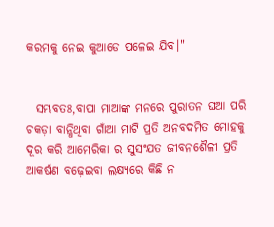କରମକୁ ନେଇ କୁଆଡେ ପଳେଇ ଯିବ।"


  ସମ୍ଭବତଃ,ବାପା ମାଆଙ୍କ ମନରେ ପୁରାତନ ଘଆ ପରି ଚକଡ଼ା ବାନ୍ଧିଥିବା ଗାଁଆ ମାଟି ପ୍ରତି ଅନବଦମିତ ମୋହକୁ ଦୂର କରି ଆମେରିକା ର ସୁସଂଯତ ଜୀବନଶୈଳୀ ପ୍ରତି ଆକର୍ଷଣ ବଢ଼େଇବା ଲକ୍ଷ୍ୟରେ କିଛି ନ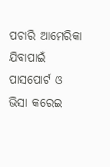ପଚାରି ଆମେରିକା ଯିବାପାଇଁ ପାସପୋର୍ଟ ଓ ଭିସା କରେଇ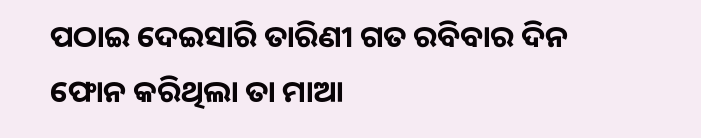ପଠାଇ ଦେଇସାରି ତାରିଣୀ ଗତ ରବିବାର ଦିନ ଫୋନ କରିଥିଲା ତା ମାଆ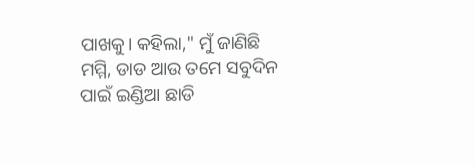ପାଖକୁ। କହିଲା," ମୁଁ ଜାଣିଛି ମମ୍ମି, ଡାଡ ଆଉ ତମେ ସବୁଦିନ ପାଇଁ ଇଣ୍ଡିଆ ଛାଡି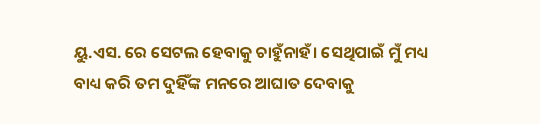ୟୁ.ଏସ. ରେ ସେଟଲ ହେବାକୁ ଚାହୁଁନାହଁ। ସେଥିପାଇଁ ମୁଁ ମଧ୍ୟ ବାଧ୍ୟ କରି ତମ ଦୁହିଁଙ୍କ ମନରେ ଆଘାତ ଦେବାକୁ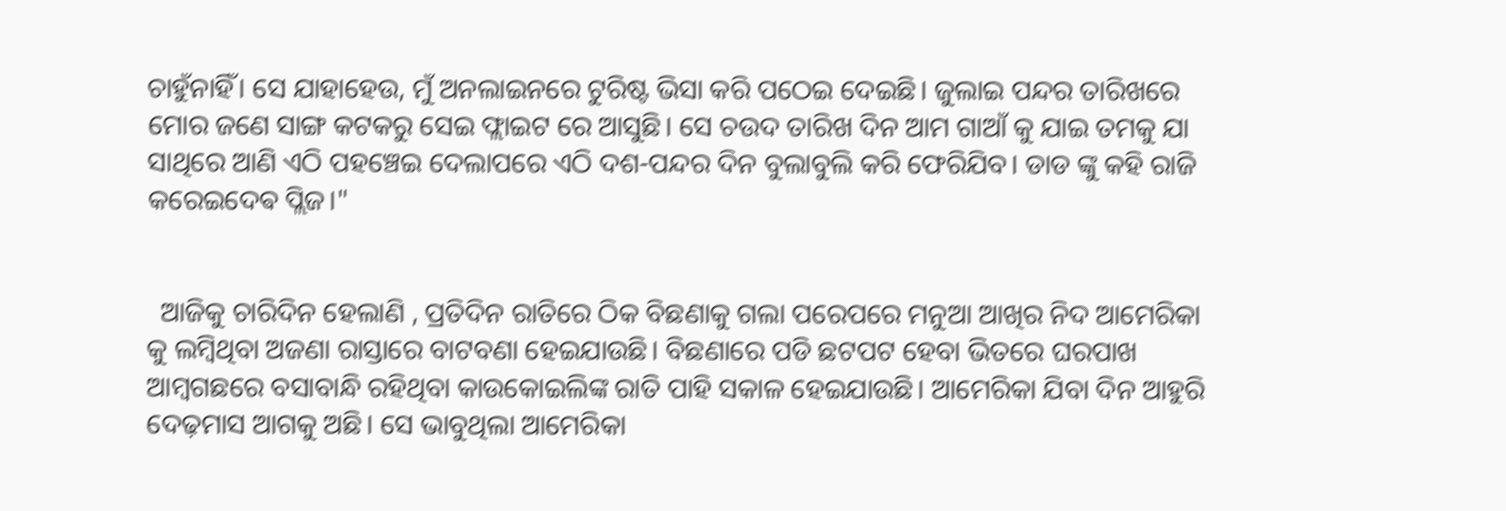ଚାହୁଁନାହିଁ। ସେ ଯାହାହେଉ, ମୁଁ ଅନଲାଇନରେ ଟୁରିଷ୍ଟ ଭିସା କରି ପଠେଇ ଦେଇଛି। ଜୁଲାଇ ପନ୍ଦର ତାରିଖରେ ମୋର ଜଣେ ସାଙ୍ଗ କଟକରୁ ସେଇ ଫ୍ଲାଇଟ ରେ ଆସୁଛି। ସେ ଚଉଦ ତାରିଖ ଦିନ ଆମ ଗାଆଁ କୁ ଯାଇ ତମକୁ ଯା ସାଥିରେ ଆଣି ଏଠି ପହଞ୍ଚେଇ ଦେଲାପରେ ଏଠି ଦଶ-ପନ୍ଦର ଦିନ ବୁଲାବୁଲି କରି ଫେରିଯିବ। ଡାଡ ଙ୍କୁ କହି ରାଜି କରେଇଦେଵ ପ୍ଲିଜ।"


  ଆଜିକୁ ଚାରିଦିନ ହେଲାଣି , ପ୍ରତିଦିନ ରାତିରେ ଠିକ ବିଛଣାକୁ ଗଲା ପରେପରେ ମନୁଆ ଆଖିର ନିଦ ଆମେରିକା କୁ ଲମ୍ବିଥିବା ଅଜଣା ରାସ୍ତାରେ ବାଟବଣା ହେଇଯାଉଛି। ବିଛଣାରେ ପଡି ଛଟପଟ ହେବା ଭିତରେ ଘରପାଖ ଆମ୍ବଗଛରେ ବସାବାନ୍ଧି ରହିଥିବା କାଉକୋଇଲିଙ୍କ ରାତି ପାହି ସକାଳ ହେଇଯାଉଛି। ଆମେରିକା ଯିବା ଦିନ ଆହୁରି ଦେଢ଼ମାସ ଆଗକୁ ଅଛି। ସେ ଭାବୁଥିଲା ଆମେରିକା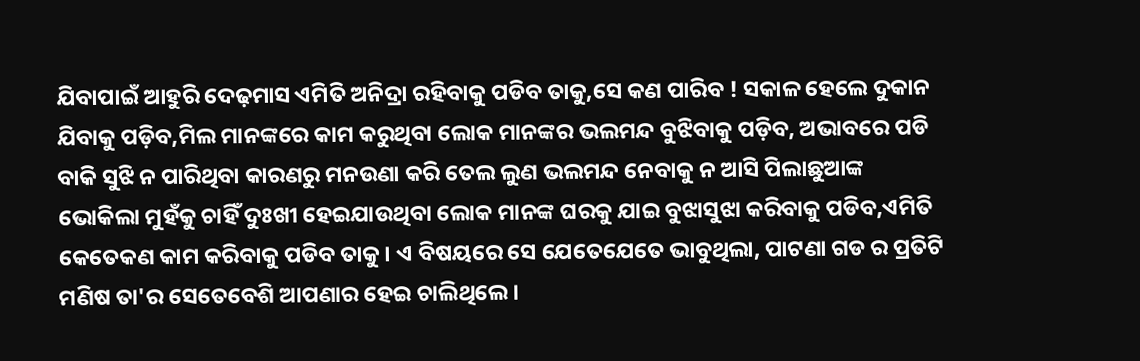ଯିବାପାଇଁ ଆହୁରି ଦେଢ଼ମାସ ଏମିତି ଅନିଦ୍ରା ରହିବାକୁ ପଡିବ ତାକୁ,ସେ କଣ ପାରିବ ! ସକାଳ ହେଲେ ଦୁକାନ ଯିବାକୁ ପଡ଼ିବ,ମିଲ ମାନଙ୍କରେ କାମ କରୁଥିବା ଲୋକ ମାନଙ୍କର ଭଲମନ୍ଦ ବୁଝିବାକୁ ପଡ଼ିବ, ଅଭାବରେ ପଡି ବାକି ସୁଝି ନ ପାରିଥିବା କାରଣରୁ ମନଉଣା କରି ତେଲ ଲୁଣ ଭଲମନ୍ଦ ନେବାକୁ ନ ଆସି ପିଲାଛୁଆଙ୍କ ଭୋକିଲା ମୁହଁକୁ ଚାହିଁ ଦୁଃଖୀ ହେଇଯାଉଥିବା ଲୋକ ମାନଙ୍କ ଘରକୁ ଯାଇ ବୁଝାସୁଝା କରିବାକୁ ପଡିବ,ଏମିତି କେତେକଣ କାମ କରିବାକୁ ପଡିବ ତାକୁ। ଏ ବିଷୟରେ ସେ ଯେତେଯେତେ ଭାବୁଥିଲା, ପାଟଣା ଗଡ ର ପ୍ରତିଟି ମଣିଷ ତା'ର ସେତେବେଶି ଆପଣାର ହେଇ ଚାଲିଥିଲେ।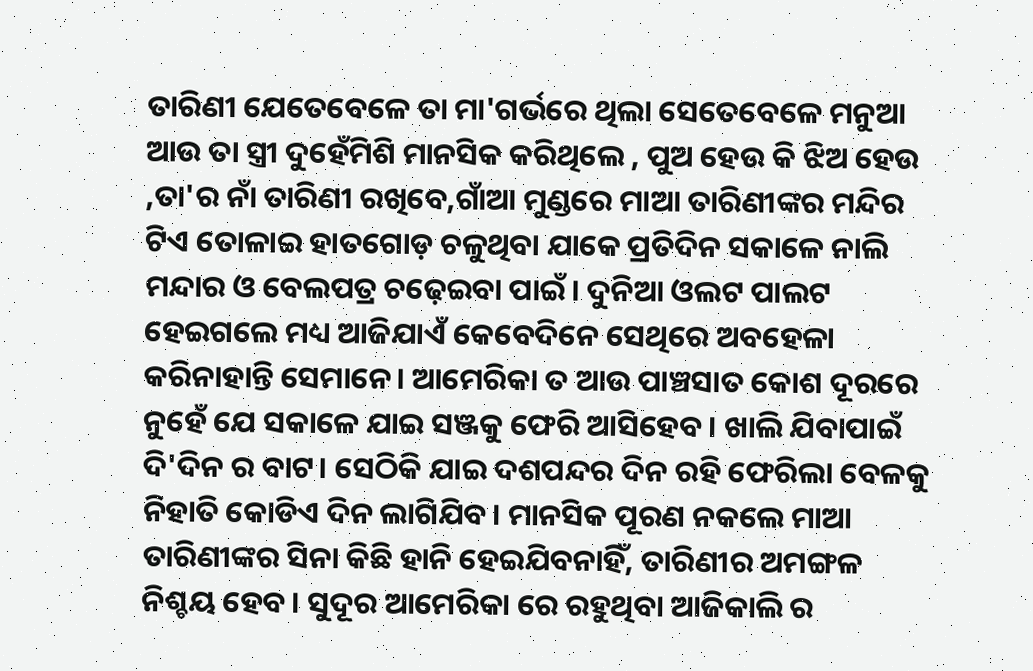ତାରିଣୀ ଯେତେବେଳେ ତା ମା'ଗର୍ଭରେ ଥିଲା ସେତେବେଳେ ମନୁଆ ଆଉ ତା ସ୍ତ୍ରୀ ଦୁହେଁମିଶି ମାନସିକ କରିଥିଲେ , ପୁଅ ହେଉ କି ଝିଅ ହେଉ ,ତା'ର ନାଁ ତାରିଣୀ ରଖିବେ,ଗାଁଆ ମୁଣ୍ଡରେ ମାଆ ତାରିଣୀଙ୍କର ମନ୍ଦିର ଟିଏ ତୋଳାଇ ହାତଗୋଡ଼ ଚଳୁଥିବା ଯାକେ ପ୍ରତିଦିନ ସକାଳେ ନାଲି ମନ୍ଦାର ଓ ବେଲପତ୍ର ଚଢ଼େଇବା ପାଇଁ। ଦୁନିଆ ଓଲଟ ପାଲଟ ହେଇଗଲେ ମଧ୍ୟ ଆଜିଯାଏଁ କେବେଦିନେ ସେଥିରେ ଅବହେଳା କରିନାହାନ୍ତି ସେମାନେ। ଆମେରିକା ତ ଆଉ ପାଞ୍ଚସାତ କୋଶ ଦୂରରେ ନୁହେଁ ଯେ ସକାଳେ ଯାଇ ସଞ୍ଜକୁ ଫେରି ଆସିହେବ । ଖାଲି ଯିବାପାଇଁ ଦି'ଦିନ ର ବାଟ। ସେଠିକି ଯାଇ ଦଶପନ୍ଦର ଦିନ ରହି ଫେରିଲା ବେଳକୁ ନିହାତି କୋଡିଏ ଦିନ ଲାଗିଯିବ। ମାନସିକ ପୂରଣ ନକଲେ ମାଆ ତାରିଣୀଙ୍କର ସିନା କିଛି ହାନି ହେଇଯିବନାହିଁ, ତାରିଣୀର ଅମଙ୍ଗଳ ନିଶ୍ଚୟ ହେବ। ସୁଦୂର ଆମେରିକା ରେ ରହୁଥିବା ଆଜିକାଲି ର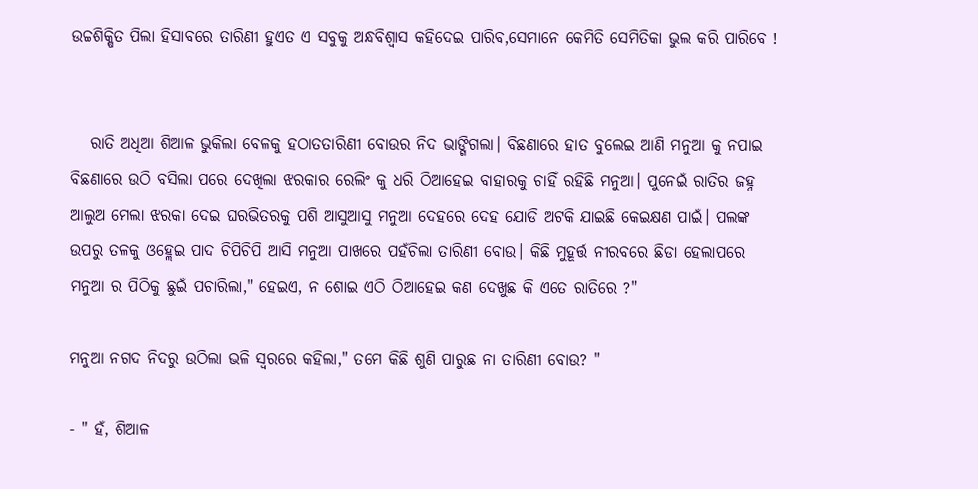ଉଚ୍ଚଶିକ୍ଷିତ ପିଲା ହିସାବରେ ତାରିଣୀ ହୁଏତ ଏ ସବୁକୁ ଅନ୍ଧବିଶ୍ୱାସ କହିଦେଇ ପାରିବ,ସେମାନେ କେମିତି ସେମିତିକା ଭୁଲ କରି ପାରିବେ !


   ରାତି ଅଧିଆ ଶିଆଳ ଭୁକିଲା ବେଳକୁ ହଠାତତାରିଣୀ ବୋଉର ନିଦ ଭାଙ୍ଗିଗଲା। ବିଛଣାରେ ହାତ ବୁଲେଇ ଆଣି ମନୁଆ କୁ ନପାଇ ବିଛଣାରେ ଉଠି ବସିଲା ପରେ ଦେଖିଲା ଝରକାର ରେଲିଂ କୁ ଧରି ଠିଆହେଇ ବାହାରକୁ ଚାହିଁ ରହିଛି ମନୁଆ। ପୁନେଇଁ ରାତିର ଜହ୍ନ ଆଲୁଅ ମେଲା ଝରକା ଦେଇ ଘରଭିତରକୁ ପଶି ଆସୁଆସୁ ମନୁଆ ଦେହରେ ଦେହ ଯୋଡି ଅଟକି ଯାଇଛି କେଇକ୍ଷଣ ପାଇଁ। ପଲଙ୍କ ଉପରୁ ତଳକୁ ଓହ୍ଲେଇ ପାଦ ଚିପିଚିପି ଆସି ମନୁଆ ପାଖରେ ପହଁଚିଲା ତାରିଣୀ ବୋଉ। କିଛି ମୁହୂର୍ତ୍ତ ନୀରବରେ ଛିଡା ହେଲାପରେ ମନୁଆ ର ପିଠିକୁ ଛୁଇଁ ପଚାରିଲା," ହେଇଏ, ନ ଶୋଇ ଏଠି ଠିଆହେଇ କଣ ଦେଖୁଛ କି ଏତେ ରାତିରେ ?"

ମନୁଆ ନଗଦ ନିଦରୁ ଉଠିଲା ଭଳି ସ୍ୱରରେ କହିଲା," ତମେ କିଛି ଶୁଣି ପାରୁଛ ନା ତାରିଣୀ ବୋଉ? "

- " ହଁ, ଶିଆଳ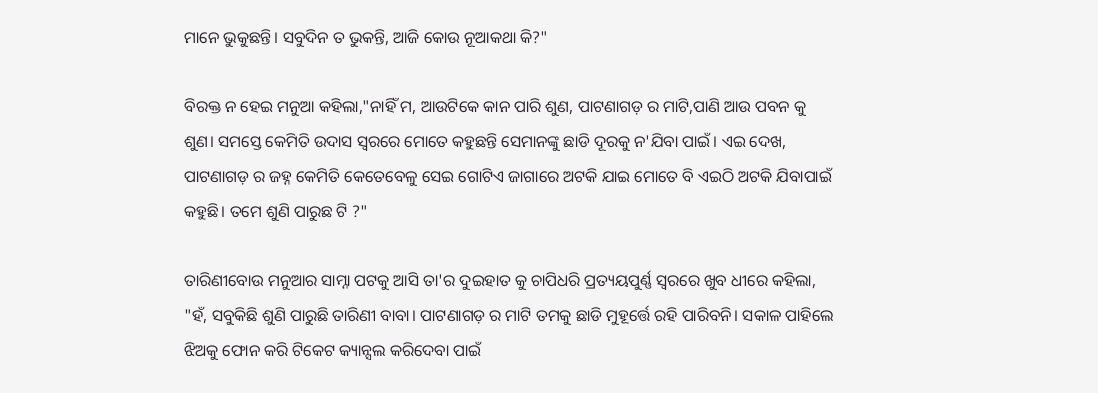ମାନେ ଭୁକୁଛନ୍ତି। ସବୁଦିନ ତ ଭୁକନ୍ତି, ଆଜି କୋଉ ନୂଆକଥା କି?"

ବିରକ୍ତ ନ ହେଇ ମନୁଆ କହିଲା,"ନାହିଁ ମ, ଆଉଟିକେ କାନ ପାରି ଶୁଣ, ପାଟଣାଗଡ଼ ର ମାଟି,ପାଣି ଆଉ ପବନ କୁ ଶୁଣ। ସମସ୍ତେ କେମିତି ଉଦାସ ସ୍ୱରରେ ମୋତେ କହୁଛନ୍ତି ସେମାନଙ୍କୁ ଛାଡି ଦୂରକୁ ନ'ଯିବା ପାଇଁ। ଏଇ ଦେଖ, ପାଟଣାଗଡ଼ ର ଜହ୍ନ କେମିତି କେତେବେଳୁ ସେଇ ଗୋଟିଏ ଜାଗାରେ ଅଟକି ଯାଇ ମୋତେ ବି ଏଇଠି ଅଟକି ଯିବାପାଇଁ କହୁଛି। ତମେ ଶୁଣି ପାରୁଛ ଟି ?"

ତାରିଣୀବୋଉ ମନୁଆର ସାମ୍ନା ପଟକୁ ଆସି ତା'ର ଦୁଇହାତ କୁ ଚାପିଧରି ପ୍ରତ୍ୟୟପୁର୍ଣ୍ଣ ସ୍ୱରରେ ଖୁବ ଧୀରେ କହିଲା, "ହଁ, ସବୁକିଛି ଶୁଣି ପାରୁଛି ତାରିଣୀ ବାବା। ପାଟଣାଗଡ଼ ର ମାଟି ତମକୁ ଛାଡି ମୁହୂର୍ତ୍ତେ ରହି ପାରିବନି। ସକାଳ ପାହିଲେ ଝିଅକୁ ଫୋନ କରି ଟିକେଟ କ୍ୟାନ୍ସଲ କରିଦେବା ପାଇଁ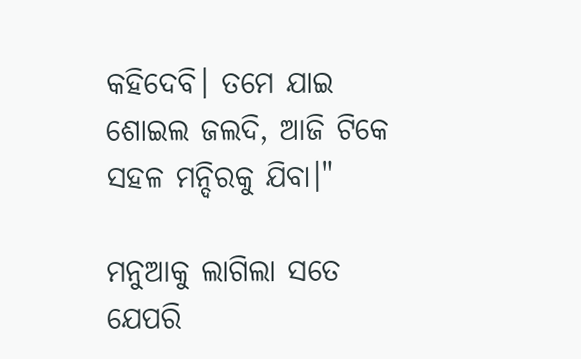କହିଦେବି। ତମେ ଯାଇ ଶୋଇଲ ଜଲଦି, ଆଜି ଟିକେ ସହଳ ମନ୍ଦିରକୁ ଯିବା।"

ମନୁଆକୁ ଲାଗିଲା ସତେ ଯେପରି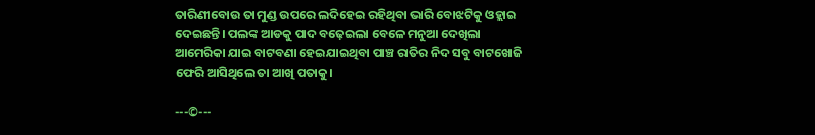ତାରିଣୀବୋଉ ତା ମୁଣ୍ଡ ଉପରେ ଲଦିହେଇ ରହିଥିବା ଭାରି ବୋଝଟିକୁ ଓହ୍ଲାଇ ଦେଇଛନ୍ତି। ପଲଙ୍କ ଆଡକୁ ପାଦ ବଢ଼େଇଲା ବେଳେ ମନୁଆ ଦେଖିଲା ଆମେରିକା ଯାଇ ବାଟବଣା ହେଇଯାଇଥିବା ପାଞ୍ଚ ରାତିର ନିଦ ସବୁ ବାଟଖୋଜି ଫେରି ଆସିଥିଲେ ତା ଆଖି ପତାକୁ।

---©---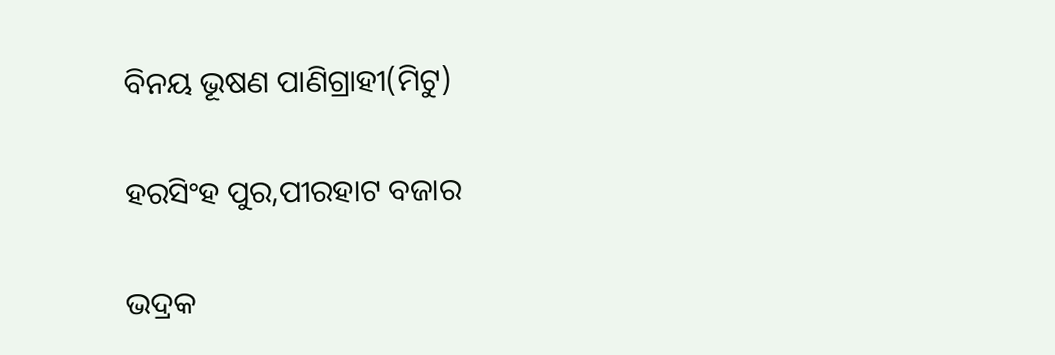ବିନୟ ଭୂଷଣ ପାଣିଗ୍ରାହୀ(ମିଟୁ)

ହରସିଂହ ପୁର,ପୀରହାଟ ବଜାର

ଭଦ୍ରକ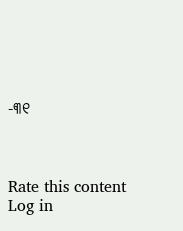-୩୧



Rate this content
Log in